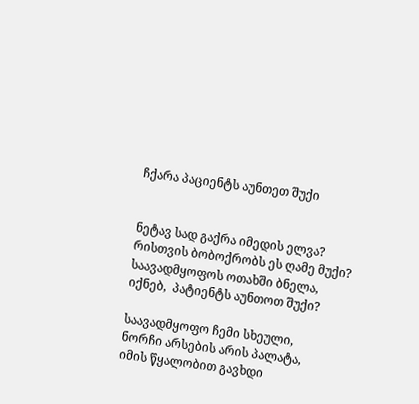ჩქარა პაციენტს აუნთეთ შუქი


ნეტავ სად გაქრა იმედის ელვა?
რისთვის ბობოქრობს ეს ღამე მუქი? საავადმყოფოს ოთახში ბნელა,
იქნებ,  პატიენტს აუნთოთ შუქი?

საავადმყოფო ჩემი სხეული,
ნორჩი არსების არის პალატა,
იმის წყალობით გავხდი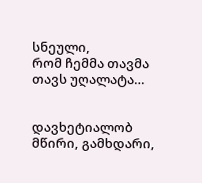სნეული,
რომ ჩემმა თავმა თავს უღალატა…


დავხეტიალობ მწირი, გამხდარი,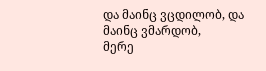და მაინც ვცდილობ, და მაინც ვმარდობ,
მერე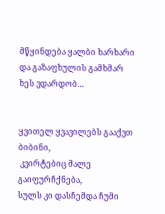მწყინდება ყალბი ხარხარი
და გაზაფხულის გამხმარ ხეს ვდარდობ…


ყვითელ ყვავილებს გააქვთ ბიბინი,
 კვირტებიც მალე გაიფურჩქნება,
სულს კი დასჩემდა ჩუმი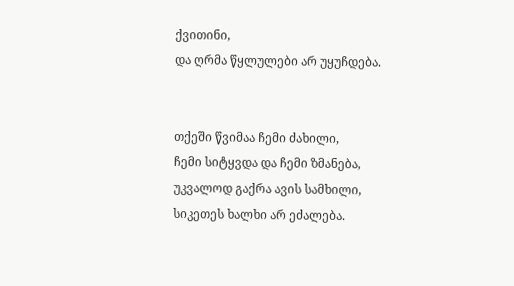ქვითინი,
და ღრმა წყლულები არ უყუჩდება.


თქეში წვიმაა ჩემი ძახილი,
ჩემი სიტყვდა და ჩემი ზმანება,
უკვალოდ გაქრა ავის სამხილი,
სიკეთეს ხალხი არ ეძალება.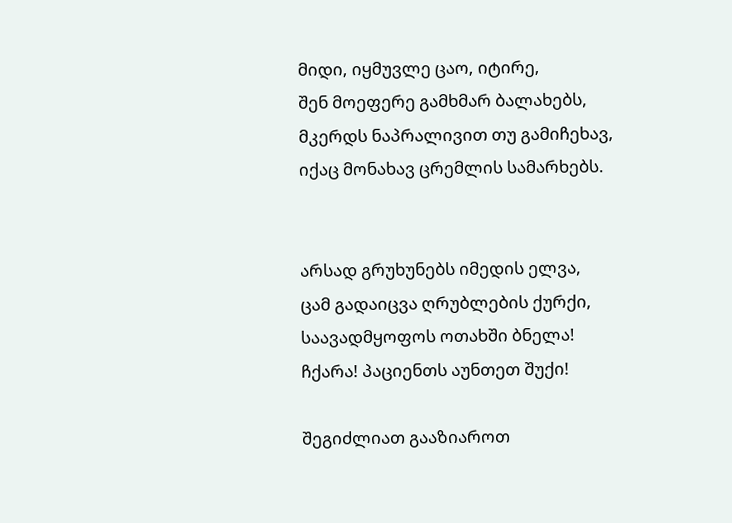მიდი, იყმუვლე ცაო, იტირე,
შენ მოეფერე გამხმარ ბალახებს,
მკერდს ნაპრალივით თუ გამიჩეხავ,
იქაც მონახავ ცრემლის სამარხებს.


არსად გრუხუნებს იმედის ელვა,
ცამ გადაიცვა ღრუბლების ქურქი,
საავადმყოფოს ოთახში ბნელა!
ჩქარა! პაციენთს აუნთეთ შუქი!

შეგიძლიათ გააზიაროთ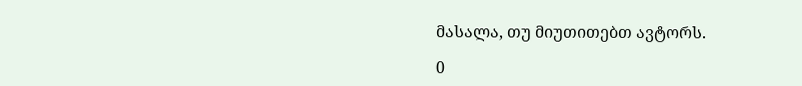მასალა, თუ მიუთითებთ ავტორს.

0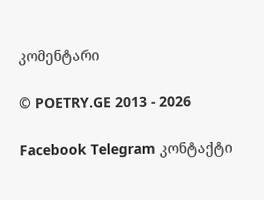კომენტარი

© POETRY.GE 2013 - 2026

Facebook Telegram კონტაქტი